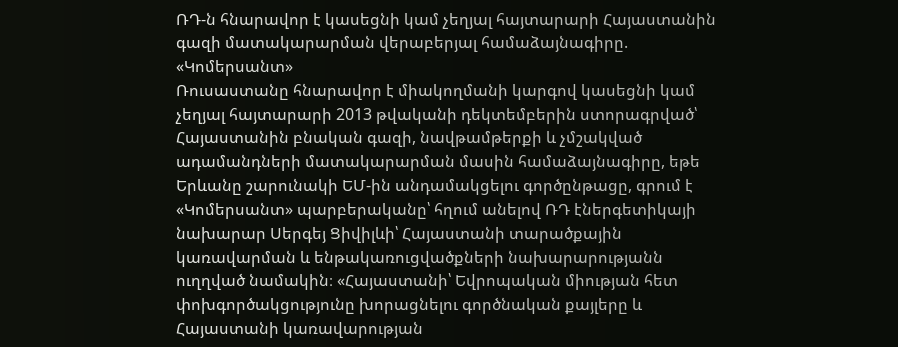ՌԴ-ն հնարավոր է կասեցնի կամ չեղյալ հայտարարի Հայաստանին գազի մատակարարման վերաբերյալ համաձայնագիրը. «Կոմերսանտ»
Ռուսաստանը հնարավոր է միակողմանի կարգով կասեցնի կամ չեղյալ հայտարարի 2013 թվականի դեկտեմբերին ստորագրված՝ Հայաստանին բնական գազի, նավթամթերքի և չմշակված ադամանդների մատակարարման մասին համաձայնագիրը, եթե Երևանը շարունակի ԵՄ-ին անդամակցելու գործընթացը, գրում է «Կոմերսանտ» պարբերականը՝ հղում անելով ՌԴ էներգետիկայի նախարար Սերգեյ Ցիվիլևի՝ Հայաստանի տարածքային կառավարման և ենթակառուցվածքների նախարարությանն ուղղված նամակին։ «Հայաստանի՝ Եվրոպական միության հետ փոխգործակցությունը խորացնելու գործնական քայլերը և Հայաստանի կառավարության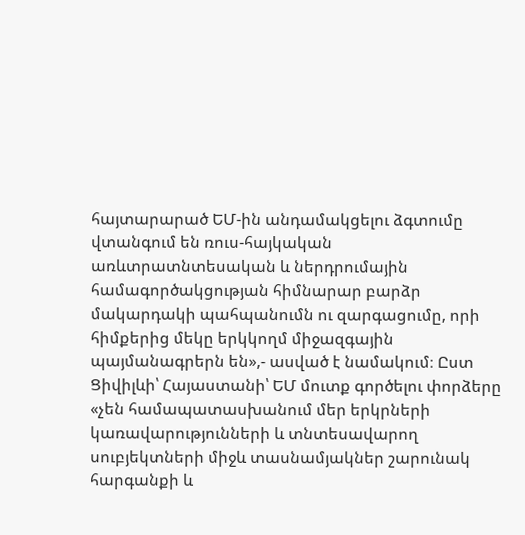հայտարարած ԵՄ-ին անդամակցելու ձգտումը վտանգում են ռուս-հայկական առևտրատնտեսական և ներդրումային համագործակցության հիմնարար բարձր մակարդակի պահպանումն ու զարգացումը, որի հիմքերից մեկը երկկողմ միջազգային պայմանագրերն են»,- ասված է նամակում։ Ըստ Ցիվիլևի՝ Հայաստանի՝ ԵՄ մուտք գործելու փորձերը «չեն համապատասխանում մեր երկրների կառավարությունների և տնտեսավարող սուբյեկտների միջև տասնամյակներ շարունակ հարգանքի և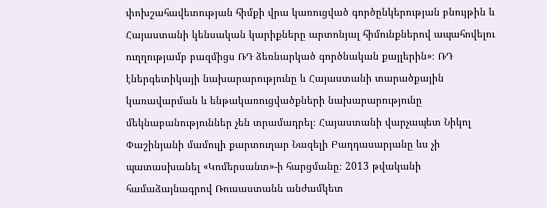փոխշահավետության հիմքի վրա կառուցված գործընկերության բնույթին և Հայաստանի կենսական կարիքները արտոնյալ հիմունքներով ապահովելու ուղղությամբ բազմիցս ՌԴ ձեռնարկած գործնական քայլերին»։ ՌԴ էներգետիկայի նախարարությունը և Հայաստանի տարածքային կառավարման և ենթակառուցվածքների նախարարությունը մեկնաբանություններ չեն տրամադրել։ Հայաստանի վարչապետ Նիկոլ Փաշինյանի մամուլի քարտուղար Նազելի Բաղդասարյանը ևս չի պատասխանել «Կոմերսանտ»-ի հարցմանը։ 2013 թվականի համաձայնագրով Ռուսաստանն անժամկետ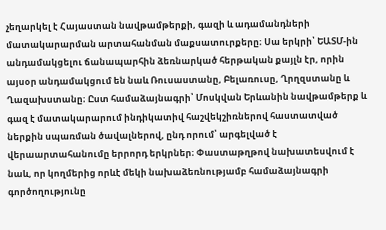չեղարկել է Հայաստան նավթամթերքի, գազի և ադամանդների մատակարարման արտահանման մաքսատուրքերը։ Սա երկրի՝ ԵԱՏՄ-ին անդամակցելու ճանապարհին ձեռնարկած հերթական քայլն էր, որին այսօր անդամակցում են նաև Ռուսաստանը, Բելառուսը, Ղրղզստանը և Ղազախստանը։ Ըստ համաձայնագրի՝ Մոսկվան Երևանին նավթամթերք և գազ է մատակարարում ինդիկատիվ հաշվեկշիռներով հաստատված ներքին սպառման ծավալներով, ընդ որում՝ արգելված է վերաարտահանումը երրորդ երկրներ։ Փաստաթղթով նախատեսվում է նաև, որ կողմերից որևէ մեկի նախաձեռնությամբ համաձայնագրի գործողությունը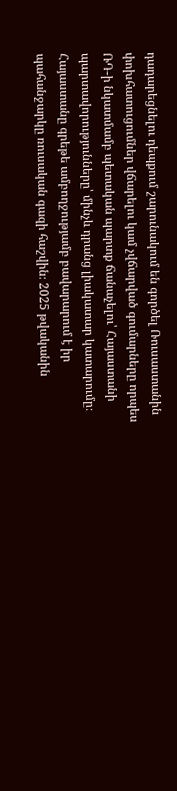դադարեցնելու դեպքում շարունակում են գործել Ռուսաստանին փոխհատուցումներ վճարելու կամ չվճարված գումարները որպես ՌԴ-ի նկատմամբ պետական պարտք ճանաչելու՝ Հայաստանի պարտավորությունները՝ մինչև դրանց լիակատար կատարումը։ Հայաստանը գրեթե ամբողջությամբ բավարարում է իր պահանջարկը ռուսական գազի հաշվին։ 2025 թվականին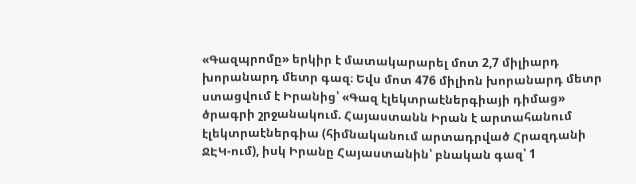«Գազպրոմը» երկիր է մատակարարել մոտ 2,7 միլիարդ խորանարդ մետր գազ։ Եվս մոտ 476 միլիոն խորանարդ մետր ստացվում է Իրանից՝ «Գազ էլեկտրաէներգիայի դիմաց» ծրագրի շրջանակում. Հայաստանն Իրան է արտահանում էլեկտրաէներգիա (հիմնականում արտադրված Հրազդանի ՋԷԿ-ում), իսկ Իրանը Հայաստանին՝ բնական գազ՝ 1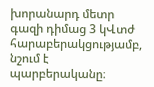խորանարդ մետր գազի դիմաց 3 կՎտժ հարաբերակցությամբ, նշում է պարբերականը։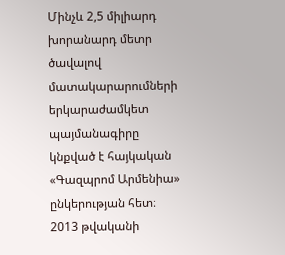Մինչև 2,5 միլիարդ խորանարդ մետր ծավալով մատակարարումների երկարաժամկետ պայմանագիրը կնքված է հայկական «Գազպրոմ Արմենիա» ընկերության հետ։ 2013 թվականի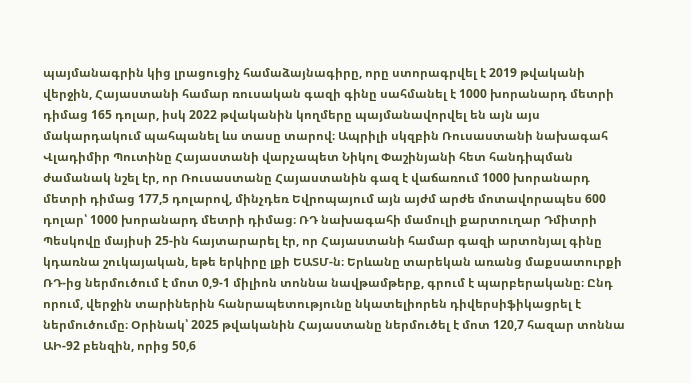պայմանագրին կից լրացուցիչ համաձայնագիրը, որը ստորագրվել է 2019 թվականի վերջին, Հայաստանի համար ռուսական գազի գինը սահմանել է 1000 խորանարդ մետրի դիմաց 165 դոլար, իսկ 2022 թվականին կողմերը պայմանավորվել են այն այս մակարդակում պահպանել ևս տասը տարով։ Ապրիլի սկզբին Ռուսաստանի նախագահ Վլադիմիր Պուտինը Հայաստանի վարչապետ Նիկոլ Փաշինյանի հետ հանդիպման ժամանակ նշել էր, որ Ռուսաստանը Հայաստանին գազ է վաճառում 1000 խորանարդ մետրի դիմաց 177,5 դոլարով, մինչդեռ Եվրոպայում այն այժմ արժե մոտավորապես 600 դոլար՝ 1000 խորանարդ մետրի դիմաց։ ՌԴ նախագահի մամուլի քարտուղար Դմիտրի Պեսկովը մայիսի 25-ին հայտարարել էր, որ Հայաստանի համար գազի արտոնյալ գինը կդառնա շուկայական, եթե երկիրը լքի ԵԱՏՄ-ն։ Երևանը տարեկան առանց մաքսատուրքի ՌԴ-ից ներմուծում է մոտ 0,9-1 միլիոն տոննա նավթամթերք, գրում է պարբերականը։ Ընդ որում, վերջին տարիներին հանրապետությունը նկատելիորեն դիվերսիֆիկացրել է ներմուծումը։ Օրինակ՝ 2025 թվականին Հայաստանը ներմուծել է մոտ 120,7 հազար տոննա ԱԻ-92 բենզին, որից 50,6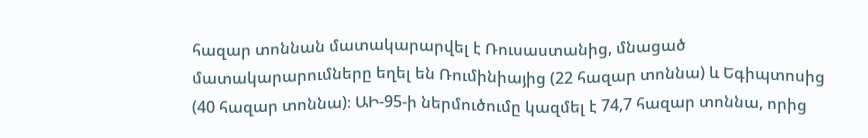հազար տոննան մատակարարվել է Ռուսաստանից, մնացած մատակարարումները եղել են Ռումինիայից (22 հազար տոննա) և Եգիպտոսից (40 հազար տոննա)։ ԱԻ-95-ի ներմուծումը կազմել է 74,7 հազար տոննա, որից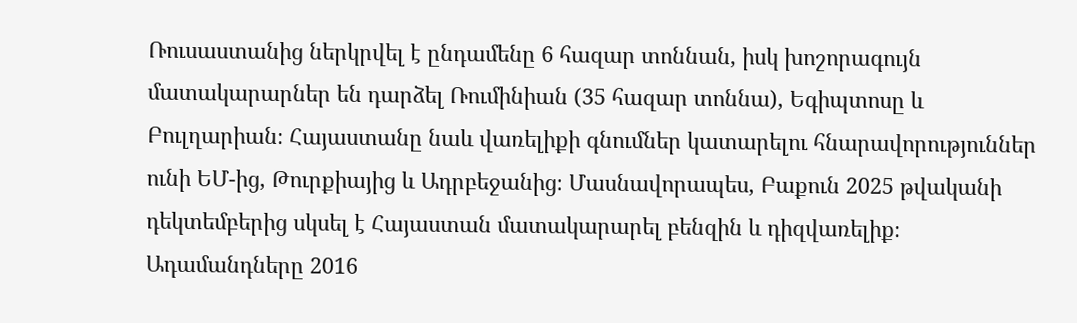Ռուսաստանից ներկրվել է ընդամենը 6 հազար տոննան, իսկ խոշորագույն մատակարարներ են դարձել Ռումինիան (35 հազար տոննա), Եգիպտոսը և Բուլղարիան։ Հայաստանը նաև վառելիքի գնումներ կատարելու հնարավորություններ ունի ԵՄ-ից, Թուրքիայից և Ադրբեջանից։ Մասնավորապես, Բաքուն 2025 թվականի դեկտեմբերից սկսել է Հայաստան մատակարարել բենզին և դիզվառելիք։ Ադամանդները 2016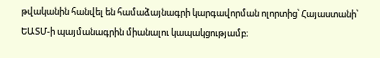թվականին հանվել են համաձայնագրի կարգավորման ոլորտից՝ Հայաստանի՝ ԵԱՏՄ-ի պայմանագրին միանալու կապակցությամբ։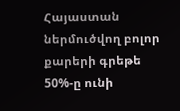Հայաստան ներմուծվող բոլոր քարերի գրեթե 50%-ը ունի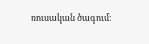ռուսական ծագում։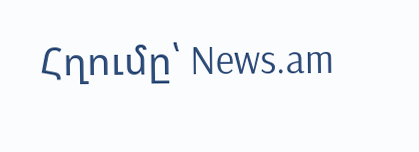Հղումը՝ News.am